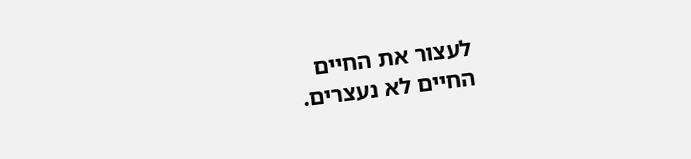לעצור את החיים
החיים לא נעצרים.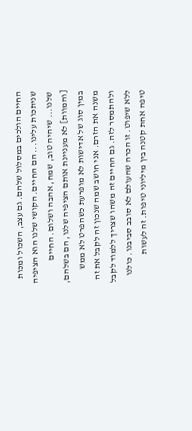החיים הולכים במסלול שלהם. גם עצב, השכול ומכות שניתכות עלינו... הם החיים. הקושי שלנו הוא הציפיה שלנו... שיהיה טוב, שמח, אהבה ושלום. החיים [והמוות] לא מעניינת אותם הציפיה שלנו, הם בשלהם, במין סוג של אדישות לא מופרעת כשהפרט לא ממש משנה את הזרם. אני חושב שמה שנכון זה לקבל את זה ולהתמסר לזה. גם החיים זה משהו שצריך ללמוד לקבל ללא שיפוט. זו הכרה שהעולם לא סובב סביבנו. כולנו טיפה אחת קטנה בין מיליוני טיפות. זה לעשות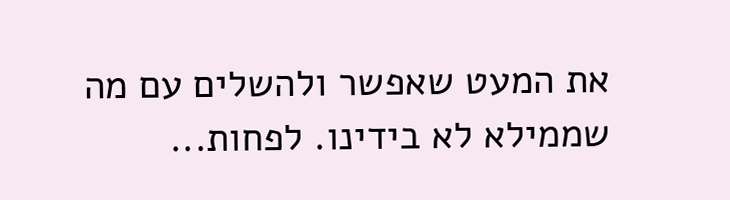את המעט שאפשר ולהשלים עם מה שממילא לא בידינו. לפחות...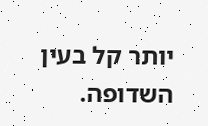יותר קל בעין השדופה.